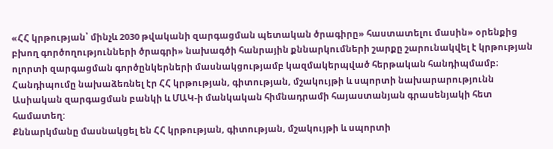«ՀՀ կրթության՝ մինչև 2030 թվականի զարգացման պետական ծրագիրը» հաստատելու մասին» օրենքից բխող գործողությունների ծրագրի» նախագծի հանրային քննարկումների շարքը շարունակվել է կրթության ոլորտի զարգացման գործընկերների մասնակցությամբ կազմակերպված հերթական հանդիպմամբ։
Հանդիպումը նախաձեռնել էր ՀՀ կրթության, գիտության, մշակույթի և սպորտի նախարարությունն Ասիական զարգացման բանկի և ՄԱԿ-ի մանկական հիմնադրամի հայաստանյան գրասենյակի հետ համատեղ:
Քննարկմանը մասնակցել են ՀՀ կրթության, գիտության, մշակույթի և սպորտի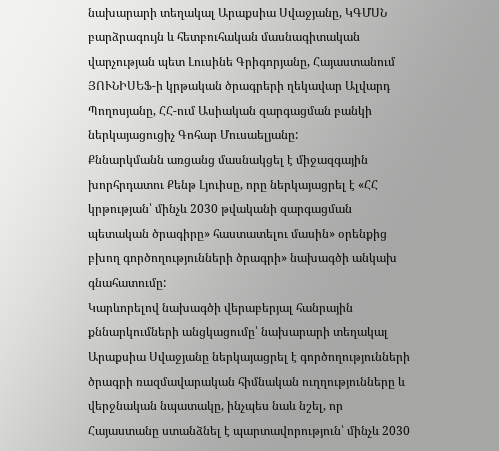նախարարի տեղակալ Արաքսիա Սվաջյանը, ԿԳՄՍՆ բարձրագույն և հետբուհական մասնագիտական վարչության պետ Լուսինե Գրիգորյանը, Հայաստանում ՅՈՒՆԻՍԵՖ-ի կրթական ծրագրերի ղեկավար Ալվարդ Պողոսյանը, ՀՀ-ում Ասիական զարգացման բանկի ներկայացուցիչ Գոհար Մուսաելյանը:
Քննարկմանն առցանց մասնակցել է միջազգային խորհրդատու Քենթ Լյուիսը, որը ներկայացրել է «ՀՀ կրթության՝ մինչև 2030 թվականի զարգացման պետական ծրագիրը» հաստատելու մասին» օրենքից բխող գործողությունների ծրագրի» նախագծի անկախ գնահատումը:
Կարևորելով նախագծի վերաբերյալ հանրային քննարկումների անցկացումը՝ նախարարի տեղակալ Արաքսիա Սվաջյանը ներկայացրել է գործողությունների ծրագրի ռազմավարական հիմնական ուղղությունները և վերջնական նպատակը, ինչպես նաև նշել, որ Հայաստանը ստանձնել է պարտավորություն՝ մինչև 2030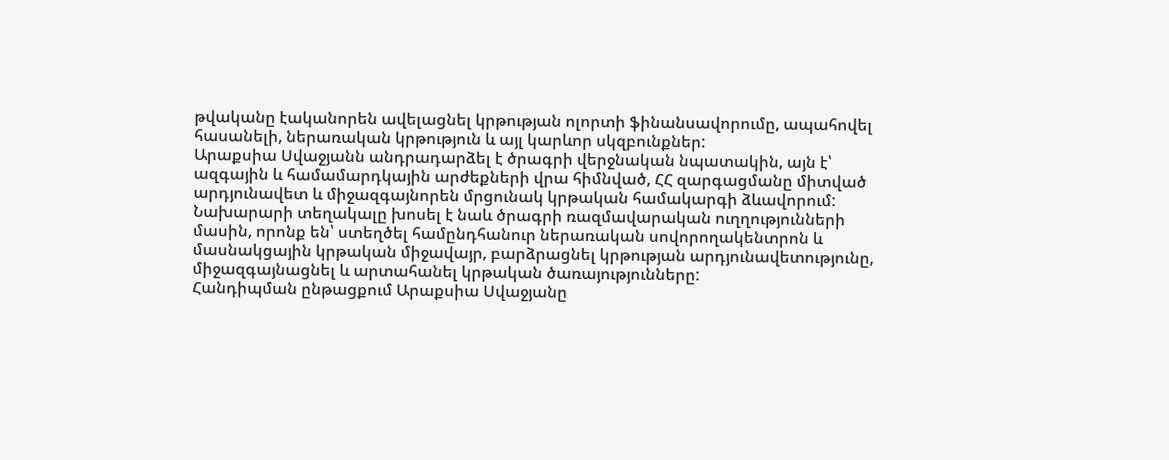թվականը էականորեն ավելացնել կրթության ոլորտի ֆինանսավորումը, ապահովել հասանելի, ներառական կրթություն և այլ կարևոր սկզբունքներ:
Արաքսիա Սվաջյանն անդրադարձել է ծրագրի վերջնական նպատակին, այն է՝ ազգային և համամարդկային արժեքների վրա հիմնված, ՀՀ զարգացմանը միտված արդյունավետ և միջազգայնորեն մրցունակ կրթական համակարգի ձևավորում: Նախարարի տեղակալը խոսել է նաև ծրագրի ռազմավարական ուղղությունների մասին, որոնք են՝ ստեղծել համընդհանուր ներառական սովորողակենտրոն և մասնակցային կրթական միջավայր, բարձրացնել կրթության արդյունավետությունը, միջազգայնացնել և արտահանել կրթական ծառայությունները:
Հանդիպման ընթացքում Արաքսիա Սվաջյանը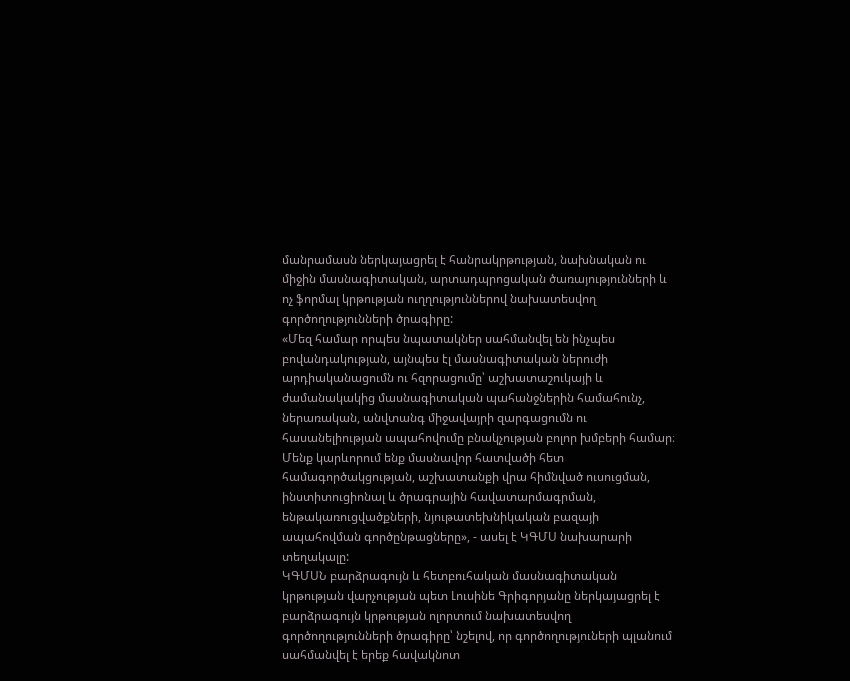մանրամասն ներկայացրել է հանրակրթության, նախնական ու միջին մասնագիտական, արտադպրոցական ծառայությունների և ոչ ֆորմալ կրթության ուղղություններով նախատեսվող գործողությունների ծրագիրը:
«Մեզ համար որպես նպատակներ սահմանվել են ինչպես բովանդակության, այնպես էլ մասնագիտական ներուժի արդիականացումն ու հզորացումը՝ աշխատաշուկայի և ժամանակակից մասնագիտական պահանջներին համահունչ, ներառական, անվտանգ միջավայրի զարգացումն ու հասանելիության ապահովումը բնակչության բոլոր խմբերի համար։ Մենք կարևորում ենք մասնավոր հատվածի հետ համագործակցության, աշխատանքի վրա հիմնված ուսուցման, ինստիտուցիոնալ և ծրագրային հավատարմագրման, ենթակառուցվածքների, նյութատեխնիկական բազայի ապահովման գործընթացները», - ասել է ԿԳՄՍ նախարարի տեղակալը:
ԿԳՄՍՆ բարձրագույն և հետբուհական մասնագիտական կրթության վարչության պետ Լուսինե Գրիգորյանը ներկայացրել է բարձրագույն կրթության ոլորտում նախատեսվող գործողությունների ծրագիրը՝ նշելով, որ գործողություների պլանում սահմանվել է երեք հավակնոտ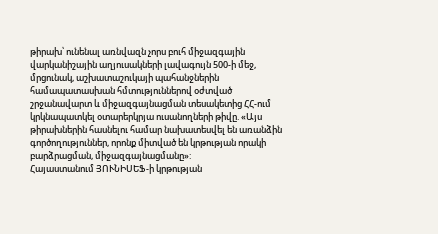թիրախ՝ ունենալ առնվազն չորս բուհ միջազգային վարկանիշային աղյուսակների լավագույն 500-ի մեջ, մրցունակ, աշխատաշուկայի պահանջներին համապատասխան հմտություններով օժտված շրջանավարտ և միջազգայնացման տեսակետից ՀՀ-ում կրկնապատկել օտարերկրյա ուսանողների թիվը. «Այս թիրախներին հասնելու համար նախատեսվել են առանձին գործողություններ, որոնք միտված են կրթության որակի բարձրացման, միջազգայնացմանը»:
Հայաստանում ՅՈՒՆԻՍԵՖ-ի կրթության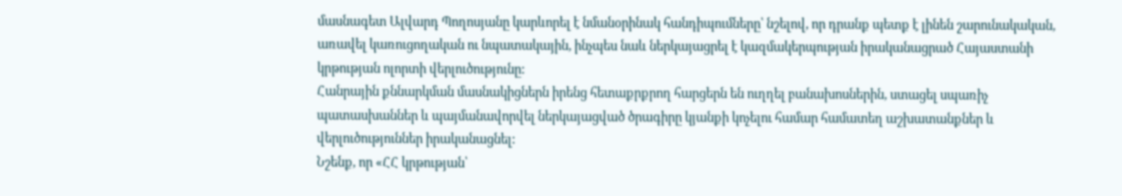մասնագետ Ալվարդ Պողոսյանը կարևորել է նմանօրինակ հանդիպումները՝ նշելով, որ դրանք պետք է լինեն շարունակական, առավել կառուցողական ու նպատակային, ինչպես նաև ներկայացրել է կազմակերպության իրականացրած Հայաստանի կրթության ոլորտի վերլուծությունը:
Հանրային քննարկման մասնակիցներն իրենց հետաքրքրող հարցերն են ուղղել բանախոսներին, ստացել սպառիչ պատասխաններ և պայմանավորվել ներկայացված ծրագիրը կյանքի կոչելու համար համատեղ աշխատանքներ և վերլուծություններ իրականացնել:
Նշենք, որ «ՀՀ կրթության՝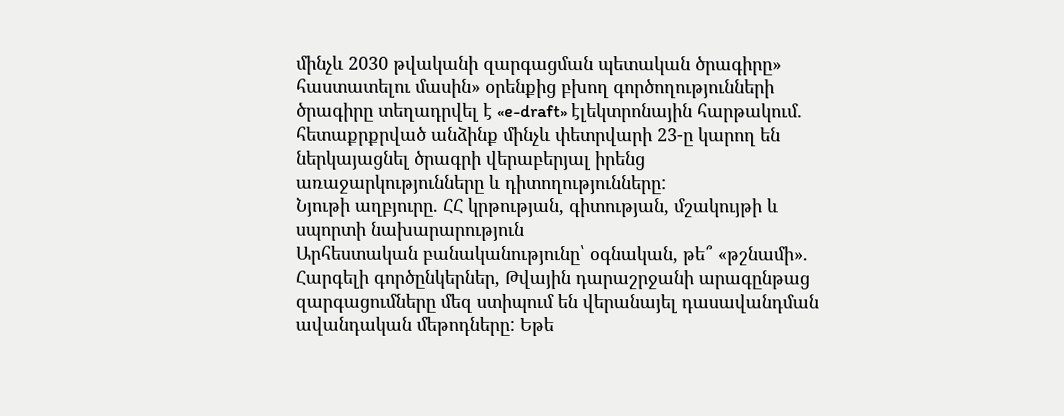մինչև 2030 թվականի զարգացման պետական ծրագիրը» հաստատելու մասին» օրենքից բխող գործողությունների ծրագիրը տեղադրվել է «e-draft» էլեկտրոնային հարթակում. հետաքրքրված անձինք մինչև փետրվարի 23-ը կարող են ներկայացնել ծրագրի վերաբերյալ իրենց առաջարկությունները և դիտողությունները:
Նյութի աղբյուրը. ՀՀ կրթության, գիտության, մշակույթի և սպորտի նախարարություն
Արհեստական բանականությունը՝ օգնական, թե՞ «թշնամի». Հարգելի գործընկերներ, Թվային դարաշրջանի արագընթաց զարգացումները մեզ ստիպում են վերանայել դասավանդման ավանդական մեթոդները: Եթե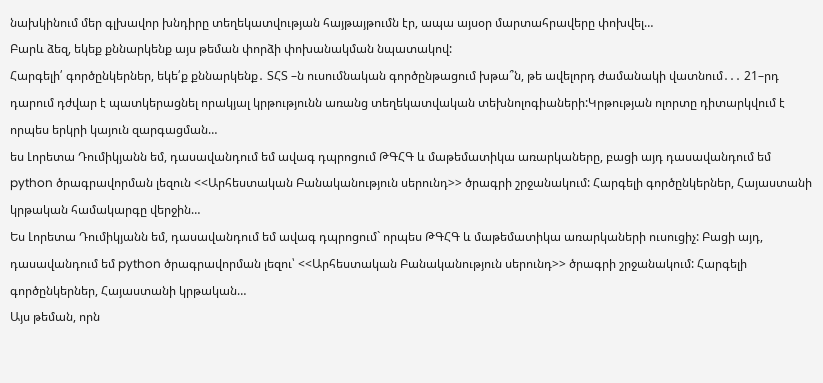նախկինում մեր գլխավոր խնդիրը տեղեկատվության հայթայթումն էր, ապա այսօր մարտահրավերը փոխվել…
Բարև ձեզ, եկեք քննարկենք այս թեման փորձի փոխանակման նպատակով:
Հարգելի՛ գործընկերներ, եկե՛ք քննարկենք․ ՏՀՏ –ն ուսումնական գործընթացում խթա՞ն, թե ավելորդ ժամանակի վատնում․․․ 21–րդ դարում դժվար է պատկերացնել որակյալ կրթությունն առանց տեղեկատվական տեխնոլոգիաների:Կրթության ոլորտը դիտարկվում է որպես երկրի կայուն զարգացման…
ես Լորետա Դումիկյանն եմ, դասավանդում եմ ավագ դպրոցում ԹԳՀԳ և մաթեմատիկա առարկաները, բացի այդ դասավանդում եմ python ծրագրավորման լեզուն <<Արհեստական Բանականություն սերունդ>> ծրագրի շրջանակում: Հարգելի գործընկերներ, Հայաստանի կրթական համակարգը վերջին…
Ես Լորետա Դումիկյանն եմ, դասավանդում եմ ավագ դպրոցում` որպես ԹԳՀԳ և մաթեմատիկա առարկաների ուսուցիչ: Բացի այդ, դասավանդում եմ python ծրագրավորման լեզու՝ <<Արհեստական Բանականություն սերունդ>> ծրագրի շրջանակում: Հարգելի գործընկերներ, Հայաստանի կրթական…
Այս թեման, որն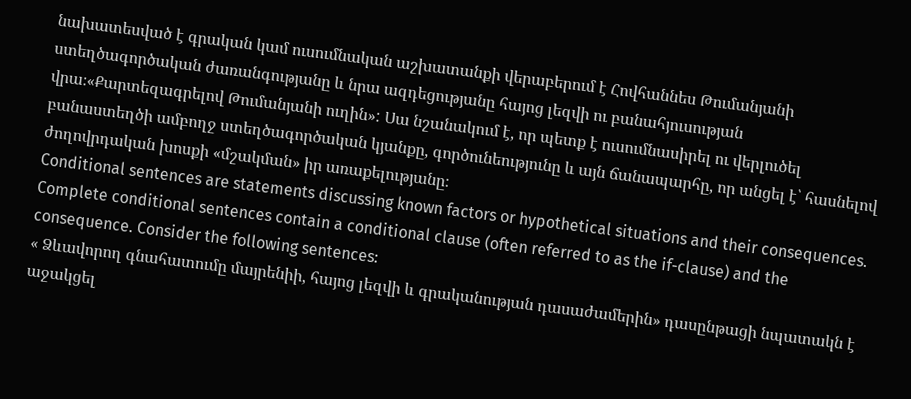նախատեսված է գրական կամ ուսումնական աշխատանքի վերաբերում է Հովհաննես Թումանյանի ստեղծագործական ժառանգությանը և նրա ազդեցությանը հայոց լեզվի ու բանահյուսության վրա։«Քարտեզագրելով Թումանյանի ուղին»: Սա նշանակում է, որ պետք է ուսումնասիրել ու վերլուծել բանաստեղծի ամբողջ ստեղծագործական կյանքը, գործունեությունը և այն ճանապարհը, որ անցել է՝ հասնելով ժողովրդական խոսքի «մշակման» իր առաքելությանը։
Conditional sentences are statements discussing known factors or hypothetical situations and their consequences. Complete conditional sentences contain a conditional clause (often referred to as the if-clause) and the consequence. Consider the following sentences:
« Ձևավորող գնահատումը մայրենիի, հայոց լեզվի և գրականության դասաժամերին» դասընթացի նպատակն է աջակցել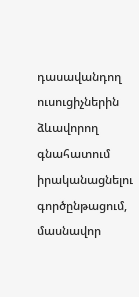դասավանդող ուսուցիչներին ձևավորող գնահատում իրականացնելու գործընթացում, մասնավոր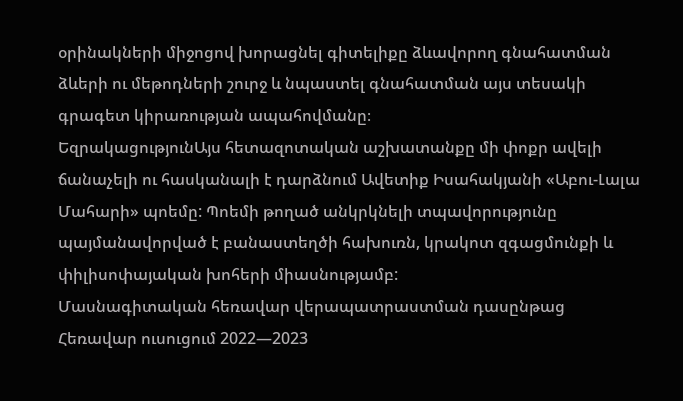օրինակների միջոցով խորացնել գիտելիքը ձևավորող գնահատման ձևերի ու մեթոդների շուրջ և նպաստել գնահատման այս տեսակի գրագետ կիրառության ապահովմանը։
ԵզրակացությունԱյս հետազոտական աշխատանքը մի փոքր ավելի ճանաչելի ու հասկանալի է դարձնում Ավետիք Իսահակյանի «Աբու-Լալա Մահարի» պոեմը: Պոեմի թողած անկրկնելի տպավորությունը պայմանավորված է բանաստեղծի հախուռն, կրակոտ զգացմունքի և փիլիսոփայական խոհերի միասնությամբ:
Մասնագիտական հեռավար վերապատրաստման դասընթաց
Հեռավար ուսուցում 2022—2023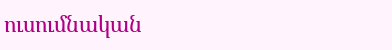ուսումնական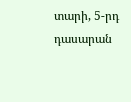տարի, 5-րդ դասարան